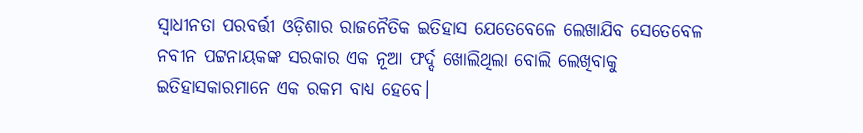ସ୍ୱାଧୀନତା ପରବର୍ତ୍ତୀ ଓଡ଼ିଶାର ରାଜନୈତିକ ଇତିହାସ ଯେତେବେଳେ ଲେଖାଯିବ ସେତେବେଳ ନବୀନ ପଟ୍ଟନାୟକଙ୍କ ସରକାର ଏକ ନୂଆ ଫର୍ଦ୍ଦ ଖୋଲିଥିଲା ବୋଲି ଲେଖିବାକୁ ଇତିହାସକାରମାନେ ଏକ ରକମ ବାଧ୍ୟ ହେବେ।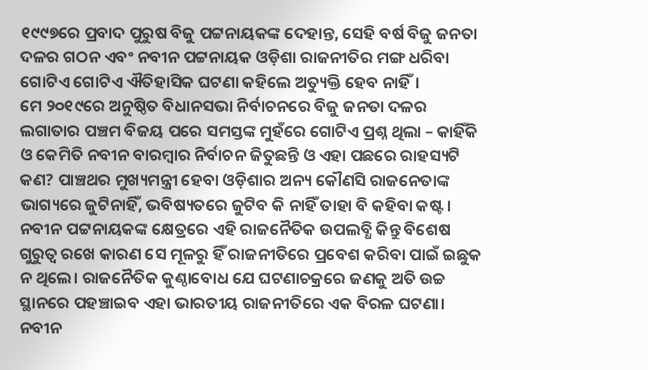୧୯୯୭ରେ ପ୍ରବାଦ ପୁରୁଷ ବିଜୁ ପଟ୍ଟନାୟକଙ୍କ ଦେହାନ୍ତ, ସେହି ବର୍ଷ ବିଜୁ ଜନତା ଦଳର ଗଠନ ଏବଂ ନବୀନ ପଟ୍ଟନାୟକ ଓଡ଼ିଶା ରାଜନୀତିର ମଙ୍ଗ ଧରିବା ଗୋଟିଏ ଗୋଟିଏ ଐତିହାସିକ ଘଟଣା କହିଲେ ଅତ୍ୟୁକ୍ତି ହେବ ନାହିଁ।
ମେ ୨୦୧୯ରେ ଅନୁଷ୍ଠିତ ବିଧାନସଭା ନିର୍ବାଚନରେ ବିଜୁ ଜନତା ଦଳର ଲଗାତାର ପଞ୍ଚମ ବିଜୟ ପରେ ସମସ୍ତଙ୍କ ମୁହଁରେ ଗୋଟିଏ ପ୍ରଶ୍ନ ଥିଲା – କାହିଁକି ଓ କେମିତି ନବୀନ ବାରମ୍ବାର ନିର୍ବାଚନ ଜିତୁଛନ୍ତି ଓ ଏହା ପଛରେ ରାହସ୍ୟଟି କଣ? ପାଞ୍ଚଥର ମୁଖ୍ୟମନ୍ତ୍ରୀ ହେବା ଓଡ଼ିଶାର ଅନ୍ୟ କୌଣସି ରାଜନେତାଙ୍କ ଭାଗ୍ୟରେ ଜୁଟିନାହିଁ, ଭବିଷ୍ୟତରେ ଜୁଟିବ କି ନାହିଁ ତାହା ବି କହିବା କଷ୍ଟ। ନବୀନ ପଟ୍ଟନାୟକଙ୍କ କ୍ଷେତ୍ରରେ ଏହି ରାଜନୈତିକ ଉପଲବ୍ଧି କିନ୍ତୁ ବିଶେଷ ଗୁରୁତ୍ୱ ରଖେ କାରଣ ସେ ମୂଳରୁ ହିଁ ରାଜନୀତିରେ ପ୍ରବେଶ କରିବା ପାଇଁ ଇଛୁକ ନ ଥିଲେ। ରାଜନୈତିକ କୁଣ୍ଠାବୋଧ ଯେ ଘଟଣାଚକ୍ରରେ ଜଣକୁ ଅତି ଉଚ୍ଚ ସ୍ଥାନରେ ପହଞ୍ଚାଇବ ଏହା ଭାରତୀୟ ରାଜନୀତିରେ ଏକ ବିରଳ ଘଟଣା।
ନବୀନ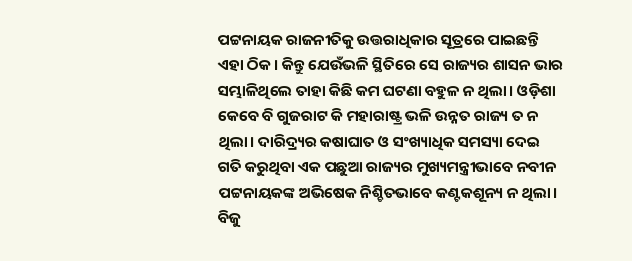ପଟ୍ଟନାୟକ ରାଜନୀତିକୁ ଉତ୍ତରାଧିକାର ସୂତ୍ରରେ ପାଇଛନ୍ତି ଏହା ଠିକ। କିନ୍ତୁ ଯେଉଁଭଳି ସ୍ଥିତିରେ ସେ ରାଜ୍ୟର ଶାସନ ଭାର ସମ୍ଭାଳିଥିଲେ ତାହା କିଛି କମ ଘଟଣା ବହୁଳ ନ ଥିଲା। ଓଡ଼ିଶା କେବେ ବି ଗୁଜରାଟ କି ମହାରାଷ୍ଟ୍ର ଭଳି ଉନ୍ନତ ରାଜ୍ୟ ତ ନ ଥିଲା। ଦାରିଦ୍ର୍ୟର କଷାଘାତ ଓ ସଂଖ୍ୟାଧିକ ସମସ୍ୟା ଦେଇ ଗତି କରୁଥିବା ଏକ ପଛୁଆ ରାଜ୍ୟର ମୁଖ୍ୟମନ୍ତ୍ରୀଭାବେ ନବୀନ ପଟ୍ଟନାୟକଙ୍କ ଅଭିଷେକ ନିଶ୍ଚିତଭାବେ କଣ୍ଟକଶୂନ୍ୟ ନ ଥିଲା।
ବିଜୁ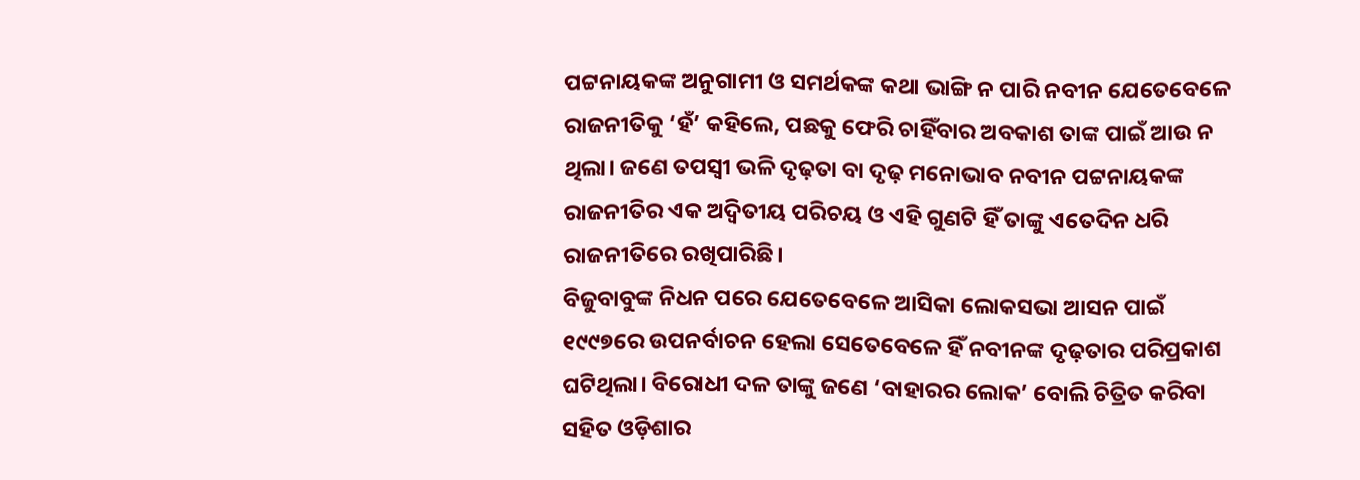ପଟ୍ଟନାୟକଙ୍କ ଅନୁଗାମୀ ଓ ସମର୍ଥକଙ୍କ କଥା ଭାଙ୍ଗି ନ ପାରି ନବୀନ ଯେତେବେଳେ ରାଜନୀତିକୁ ‘ହଁ’ କହିଲେ, ପଛକୁ ଫେରି ଚାହିଁବାର ଅବକାଶ ତାଙ୍କ ପାଇଁ ଆଉ ନ ଥିଲା। ଜଣେ ତପସ୍ୱୀ ଭଳି ଦୃଢ଼ତା ବା ଦୃଢ଼ ମନୋଭାବ ନବୀନ ପଟ୍ଟନାୟକଙ୍କ ରାଜନୀତିର ଏକ ଅଦ୍ଵିତୀୟ ପରିଚୟ ଓ ଏହି ଗୁଣଟି ହିଁ ତାଙ୍କୁ ଏତେଦିନ ଧରି ରାଜନୀତିରେ ରଖିପାରିଛି।
ବିଜୁବାବୁଙ୍କ ନିଧନ ପରେ ଯେତେବେଳେ ଆସିକା ଲୋକସଭା ଆସନ ପାଇଁ ୧୯୯୭ରେ ଉପନର୍ବାଚନ ହେଲା ସେତେବେଳେ ହିଁ ନବୀନଙ୍କ ଦୃଢ଼ତାର ପରିପ୍ରକାଶ ଘଟିଥିଲା। ବିରୋଧୀ ଦଳ ତାଙ୍କୁ ଜଣେ ‘ବାହାରର ଲୋକ’ ବୋଲି ଚିତ୍ରିତ କରିବା ସହିତ ଓଡ଼ିଶାର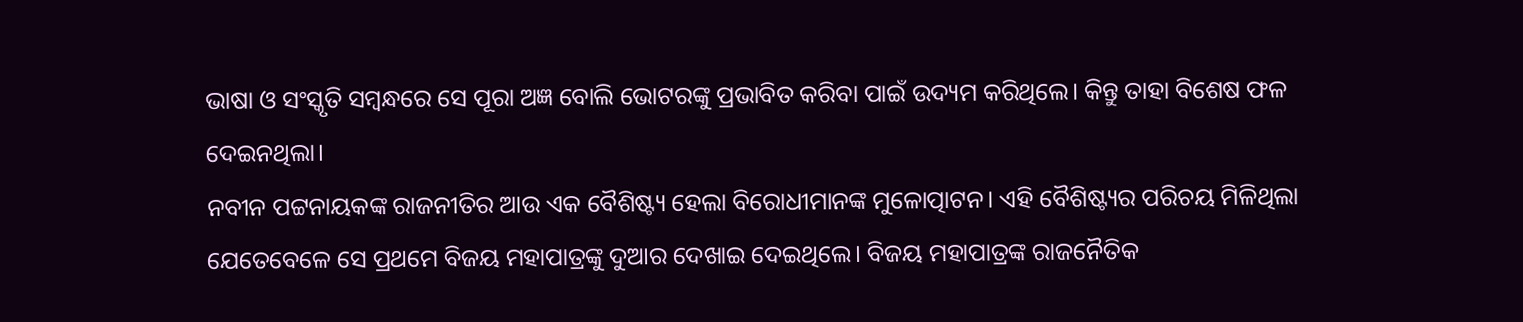ଭାଷା ଓ ସଂସ୍କୃତି ସମ୍ବନ୍ଧରେ ସେ ପୂରା ଅଜ୍ଞ ବୋଲି ଭୋଟରଙ୍କୁ ପ୍ରଭାବିତ କରିବା ପାଇଁ ଉଦ୍ୟମ କରିଥିଲେ। କିନ୍ତୁ ତାହା ବିଶେଷ ଫଳ ଦେଇନଥିଲା।
ନବୀନ ପଟ୍ଟନାୟକଙ୍କ ରାଜନୀତିର ଆଉ ଏକ ବୈଶିଷ୍ଟ୍ୟ ହେଲା ବିରୋଧୀମାନଙ୍କ ମୁଳୋତ୍ପାଟନ। ଏହି ବୈଶିଷ୍ଟ୍ୟର ପରିଚୟ ମିଳିଥିଲା ଯେତେବେଳେ ସେ ପ୍ରଥମେ ବିଜୟ ମହାପାତ୍ରଙ୍କୁ ଦୁଆର ଦେଖାଇ ଦେଇଥିଲେ। ବିଜୟ ମହାପାତ୍ରଙ୍କ ରାଜନୈତିକ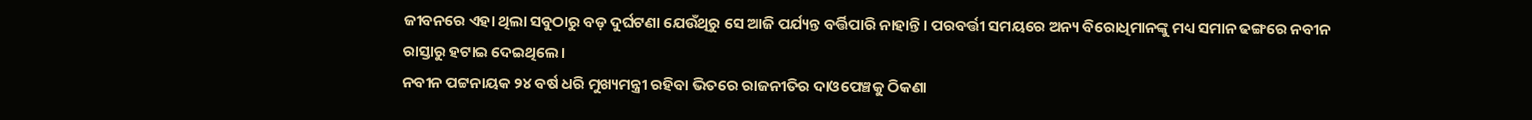ଜୀବନରେ ଏହା ଥିଲା ସବୁଠାରୁ ବଡ଼ ଦୁର୍ଘଟଣା ଯେଉଁଥିରୁ ସେ ଆଜି ପର୍ଯ୍ୟନ୍ତ ବର୍ତ୍ତିପାରି ନାହାନ୍ତି। ପରବର୍ତ୍ତୀ ସମୟରେ ଅନ୍ୟ ବିରୋଧିମାନଙ୍କୁ ମଧ୍ୟ ସମାନ ଢଙ୍ଗରେ ନବୀନ ରାସ୍ତାରୁ ହଟାଇ ଦେଇଥିଲେ।
ନବୀନ ପଟ୍ଟନାୟକ ୨୪ ବର୍ଷ ଧରି ମୁଖ୍ୟମନ୍ତ୍ରୀ ରହିବା ଭିତରେ ରାଜନୀତିର ଦାଓପେଞ୍ଚକୁ ଠିକଣା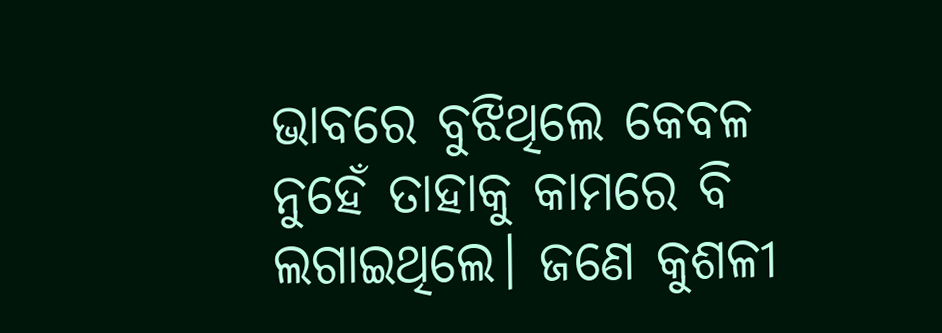ଭାବରେ ବୁଝିଥିଲେ କେବଳ ନୁହେଁ ତାହାକୁ କାମରେ ବି ଲଗାଇଥିଲେ। ଜଣେ କୁଶଳୀ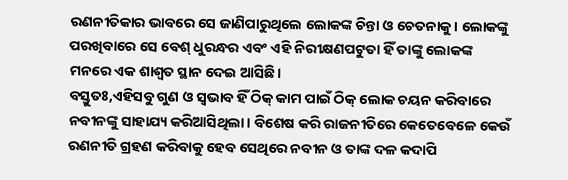ରଣନୀତିକାର ଭାବରେ ସେ ଜାଣିପାରୁଥିଲେ ଲୋକଙ୍କ ଚିନ୍ତା ଓ ଚେତନାକୁ। ଲୋକଙ୍କୁ ପରଖିବାରେ ସେ ବେଶ୍ ଧୁରନ୍ଧର ଏବଂ ଏହି ନିରୀକ୍ଷଣପଟୁତା ହିଁ ତାଙ୍କୁ ଲୋକଙ୍କ ମନରେ ଏକ ଶାଶ୍ୱତ ସ୍ଥାନ ଦେଇ ଆସିଛି।
ବସ୍ତୁତଃ,ଏହିସବୁ ଗୁଣ ଓ ସ୍ଵଭାବ ହିଁ ଠିକ୍ କାମ ପାଇଁ ଠିକ୍ ଲୋକ ଚୟନ କରିବାରେ ନବୀନଙ୍କୁ ସାହାଯ୍ୟ କରିଆସିଥିଲା। ବିଶେଷ କରି ରାଜନୀତିରେ କେତେବେଳେ କେଉଁ ରଣନୀତି ଗ୍ରହଣ କରିବାକୁ ହେବ ସେଥିରେ ନବୀନ ଓ ତାଙ୍କ ଦଳ କଦାପି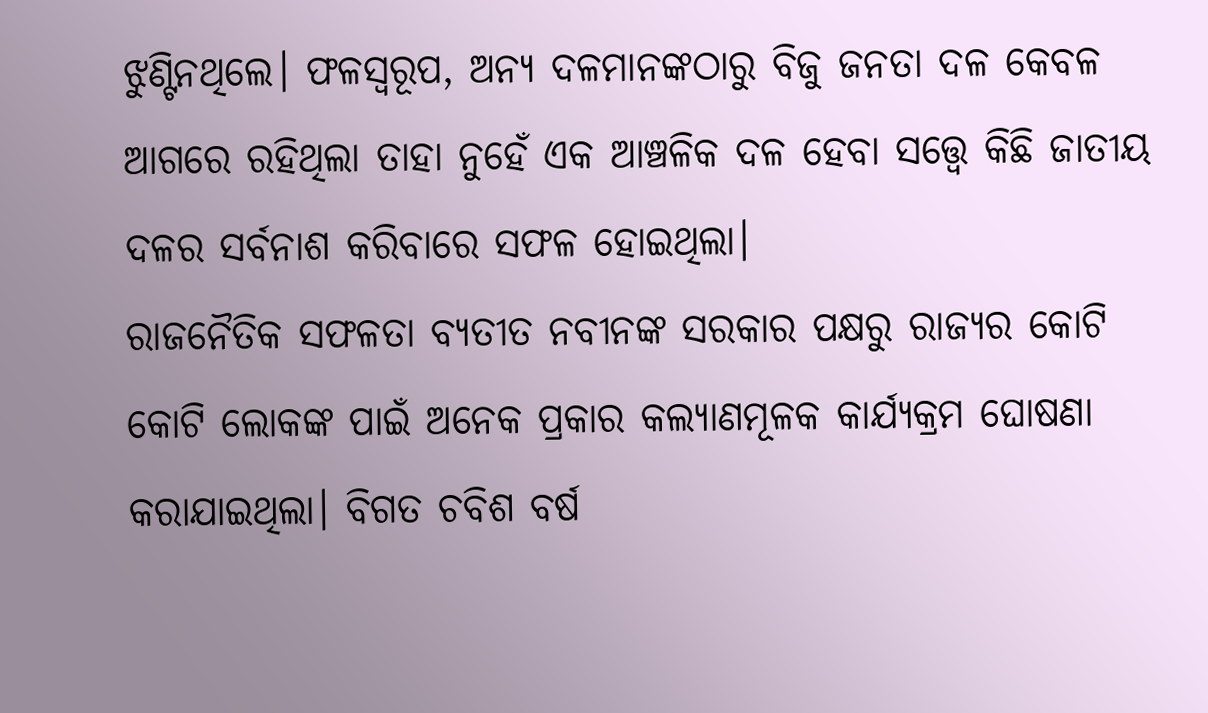ଝୁଣ୍ଟିନଥିଲେ। ଫଳସ୍ୱରୂପ, ଅନ୍ୟ ଦଳମାନଙ୍କଠାରୁ ବିଜୁ ଜନତା ଦଳ କେବଳ ଆଗରେ ରହିଥିଲା ତାହା ନୁହେଁ ଏକ ଆଞ୍ଚଳିକ ଦଳ ହେବା ସତ୍ତ୍ୱେ କିଛି ଜାତୀୟ ଦଳର ସର୍ବନାଶ କରିବାରେ ସଫଳ ହୋଇଥିଲା।
ରାଜନୈତିକ ସଫଳତା ବ୍ୟତୀତ ନବୀନଙ୍କ ସରକାର ପକ୍ଷରୁ ରାଜ୍ୟର କୋଟି କୋଟି ଲୋକଙ୍କ ପାଇଁ ଅନେକ ପ୍ରକାର କଲ୍ୟାଣମୂଳକ କାର୍ଯ୍ୟକ୍ରମ ଘୋଷଣା କରାଯାଇଥିଲା। ବିଗତ ଚବିଶ ବର୍ଷ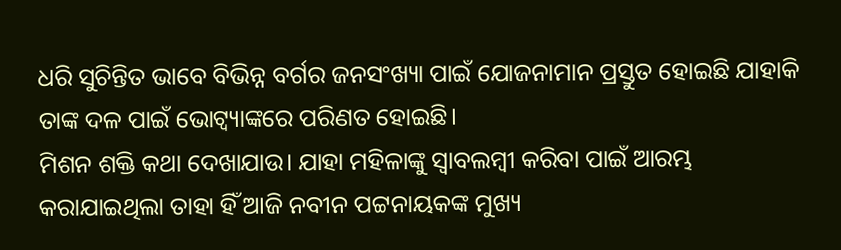ଧରି ସୁଚିନ୍ତିତ ଭାବେ ବିଭିନ୍ନ ବର୍ଗର ଜନସଂଖ୍ୟା ପାଇଁ ଯୋଜନାମାନ ପ୍ରସ୍ତୁତ ହୋଇଛି ଯାହାକି ତାଙ୍କ ଦଳ ପାଇଁ ଭୋଟ୍ବ୍ୟାଙ୍କରେ ପରିଣତ ହୋଇଛି।
ମିଶନ ଶକ୍ତି କଥା ଦେଖାଯାଉ। ଯାହା ମହିଳାଙ୍କୁ ସ୍ୱାବଲମ୍ବୀ କରିବା ପାଇଁ ଆରମ୍ଭ କରାଯାଇଥିଲା ତାହା ହିଁ ଆଜି ନବୀନ ପଟ୍ଟନାୟକଙ୍କ ମୁଖ୍ୟ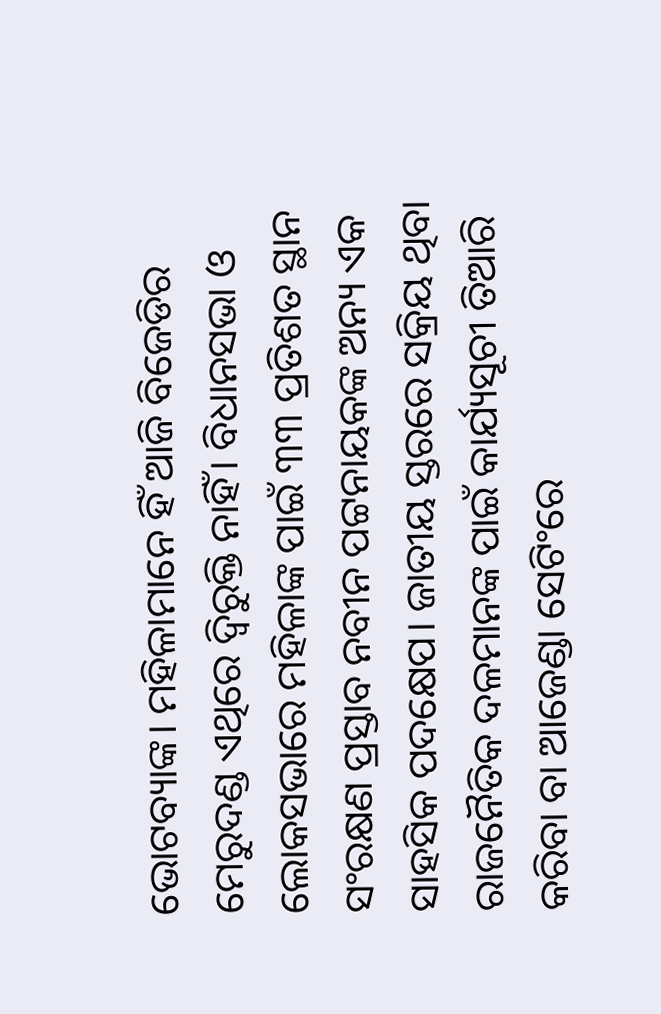ଭୋଟବ୍ୟାଙ୍କ। ମହିଳାମାନେ ହିଁ ଆଜି ବିଜେଡିର ମେରୁଦଣ୍ଡ ଏଥିରେ ଦ୍ଵିରୁକ୍ତି ନାହିଁ। ବିଧାନସଭା ଓ ଲୋକସଭାରେ ମହିଳାଙ୍କ ପାଇଁ ୩୩ ପ୍ରତିଶତ ସ୍ଥାନ ସଂରକ୍ଷଣ ପ୍ରସ୍ତାବ ନବୀନ ପଟ୍ଟନାୟକଙ୍କ ଅନ୍ୟ ଏକ ସାହସିକ ପଦକ୍ଷେପ। ଜାତୀୟ ସ୍ତରରେ ସକ୍ରିୟ ଥିବା ରାଜନୈତିକ ଦଳମାନଙ୍କ ପାଇଁ କାର୍ଯ୍ୟସୂଚୀ ତିଆରି କରିବା ବା ଆଜେଣ୍ଡା ସେଟିଂରେ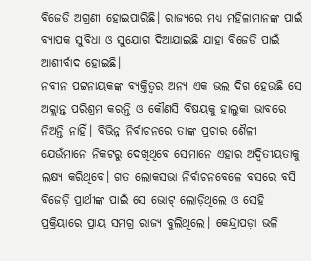ବିଜେଡି ଅଗ୍ରଣୀ ହୋଇପାରିଛି। ରାଜ୍ୟରେ ମଧ୍ୟ ମହିଳାମାନଙ୍କ ପାଇଁ ବ୍ୟାପକ ସୁବିଧା ଓ ସୁଯୋଗ ଦିଆଯାଇଛି ଯାହା ବିଜେଡି ପାଇଁ ଆଶୀର୍ବାଦ ହୋଇଛି।
ନବୀନ ପଟ୍ଟନାୟକଙ୍କ ବ୍ୟକ୍ତିତ୍ୱର ଅନ୍ୟ ଏକ ଭଲ ଦିଗ ହେଉଛି ସେ ଅକ୍ଲାନ୍ତ ପରିଶ୍ରମ କରନ୍ତି ଓ କୌଣସି ବିଷୟକୁ ହାଲୁକା ଭାବରେ ନିଅନ୍ତି ନାହିଁ। ବିଭିନ୍ନ ନିର୍ବାଚନରେ ତାଙ୍କ ପ୍ରଚାର ଶୈଳୀ ଯେଉଁମାନେ ନିକଟରୁ ଦେଖିଥିବେ ସେମାନେ ଏହାର ଅଦ୍ଵିତୀୟତାକୁ ଲକ୍ଷ୍ୟ କରିଥିବେ। ଗତ ଲୋକସଭା ନିର୍ବାଚନବେଳେ ବସରେ ବସି ବିଜେଡ଼ି ପ୍ରାର୍ଥୀଙ୍କ ପାଇଁ ସେ ଭୋଟ୍ ଲୋଡ଼ିଥିଲେ ଓ ସେହି ପ୍ରକ୍ରିୟାରେ ପ୍ରାୟ ସମଗ୍ର ରାଜ୍ୟ ବୁଲିଥିଲେ। କେନ୍ଦ୍ରାପଡ଼ା ଭଳି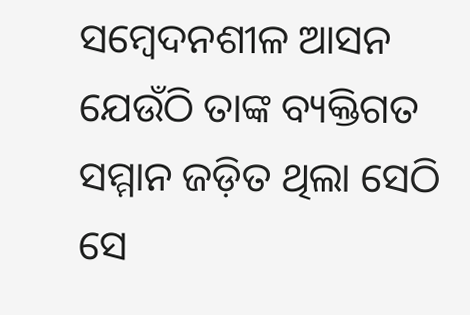ସମ୍ବେଦନଶୀଳ ଆସନ ଯେଉଁଠି ତାଙ୍କ ବ୍ୟକ୍ତିଗତ ସମ୍ମାନ ଜଡ଼ିତ ଥିଲା ସେଠି ସେ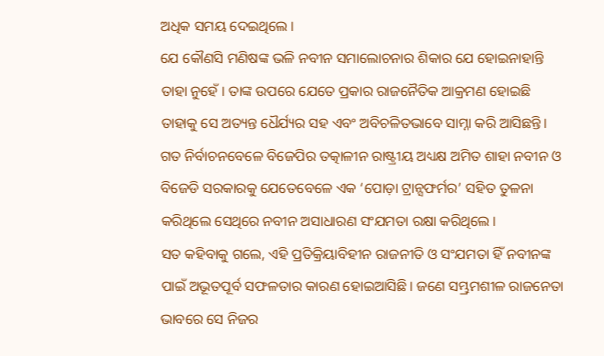ଅଧିକ ସମୟ ଦେଇଥିଲେ।
ଯେ କୌଣସି ମଣିଷଙ୍କ ଭଳି ନବୀନ ସମାଲୋଚନାର ଶିକାର ଯେ ହୋଇନାହାନ୍ତି ତାହା ନୁହେଁ। ତାଙ୍କ ଉପରେ ଯେତେ ପ୍ରକାର ରାଜନୈତିକ ଆକ୍ରମଣ ହୋଇଛି ତାହାକୁ ସେ ଅତ୍ୟନ୍ତ ଧୈର୍ଯ୍ୟର ସହ ଏବଂ ଅବିଚଳିତଭାବେ ସାମ୍ନା କରି ଆସିଛନ୍ତି। ଗତ ନିର୍ବାଚନବେଳେ ବିଜେପିର ତତ୍କାଳୀନ ରାଷ୍ଟ୍ରୀୟ ଅଧ୍ୟକ୍ଷ ଅମିତ ଶାହା ନବୀନ ଓ ବିଜେଡି ସରକାରକୁ ଯେତେବେଳେ ଏକ ‘ପୋଡ଼ା ଟ୍ରାନ୍ସଫର୍ମର’ ସହିତ ତୁଳନା କରିଥିଲେ ସେଥିରେ ନବୀନ ଅସାଧାରଣ ସଂଯମତା ରକ୍ଷା କରିଥିଲେ।
ସତ କହିବାକୁ ଗଲେ, ଏହି ପ୍ରତିକ୍ରିୟାବିହୀନ ରାଜନୀତି ଓ ସଂଯମତା ହିଁ ନବୀନଙ୍କ ପାଇଁ ଅଭୂତପୂର୍ବ ସଫଳତାର କାରଣ ହୋଇଆସିଛି। ଜଣେ ସମ୍ଭ୍ରମଶୀଳ ରାଜନେତା ଭାବରେ ସେ ନିଜର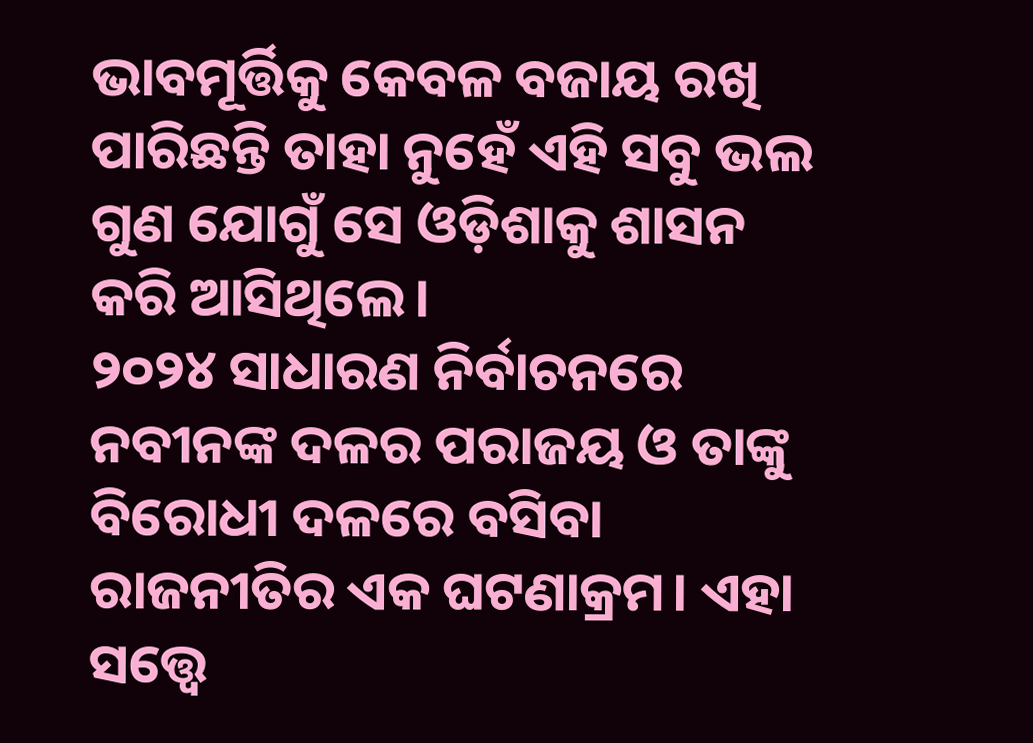ଭାବମୂର୍ତ୍ତିକୁ କେବଳ ବଜାୟ ରଖି ପାରିଛନ୍ତି ତାହା ନୁହେଁ ଏହି ସବୁ ଭଲ ଗୁଣ ଯୋଗୁଁ ସେ ଓଡ଼ିଶାକୁ ଶାସନ କରି ଆସିଥିଲେ।
୨୦୨୪ ସାଧାରଣ ନିର୍ବାଚନରେ ନବୀନଙ୍କ ଦଳର ପରାଜୟ ଓ ତାଙ୍କୁ ବିରୋଧୀ ଦଳରେ ବସିବା ରାଜନୀତିର ଏକ ଘଟଣାକ୍ରମ। ଏହା ସତ୍ତ୍ୱେ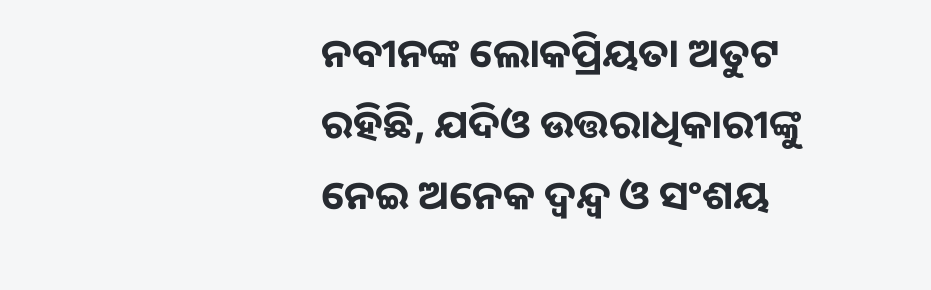ନବୀନଙ୍କ ଲୋକପ୍ରିୟତା ଅତୁଟ ରହିଛି, ଯଦିଓ ଉତ୍ତରାଧିକାରୀଙ୍କୁ ନେଇ ଅନେକ ଦ୍ୱନ୍ଦ୍ୱ ଓ ସଂଶୟ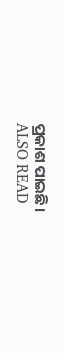ପ୍ରକାଶ ପାଇଛି।
ALSO READ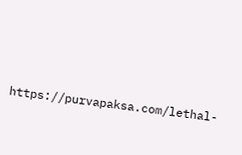https://purvapaksa.com/lethal-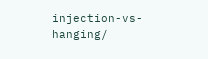injection-vs-hanging/